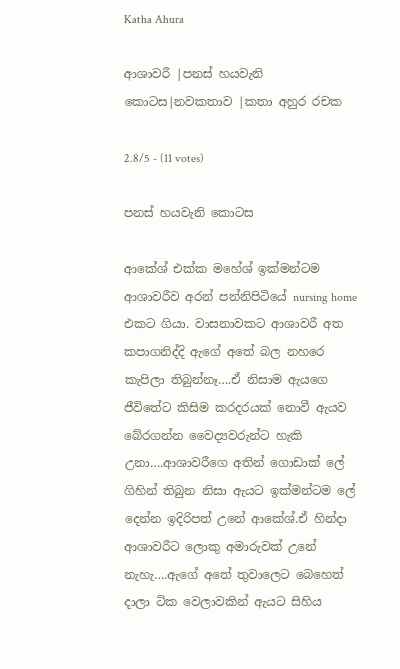Katha Ahura

ආශාවරී |පනස් හයවැනි කොටස|නවකතාව |කතා අහුර රචක

2.8/5 - (11 votes)

පනස් හයවැනි කොටස

ආකේශ් එක්ක මහේශ් ඉක්මන්ටම ආශාවරීව අරන් පන්නිපිටියේ nursing home එකට ගියා. වාසනාවකට ආශාවරී අත කපාගනිද්දි ඇගේ අතේ බල නහරෙ කැපිලා තිබුන්නෑ….ඒ නිසාම ඇයගෙ ජීවිතේට කිසිම කරදරයක් නොවී ඇයව බේරගන්න වෛද්‍යවරුන්ට හැකි උනා….ආශාවරීගෙ අතින් ගොඩාක් ලේ ගිහින් තිබුන නිසා ඇයට ඉක්මන්ටම ලේ දෙන්න ඉදිරිපත් උනේ ආකේශ්.ඒ හින්දා ආශාවරීට ලොකු අමාරුවක් උනේ නැහැ….ඇගේ අතේ තුවාලෙට බෙහෙත් දාලා ටික වෙලාවකින් ඇයට සිහිය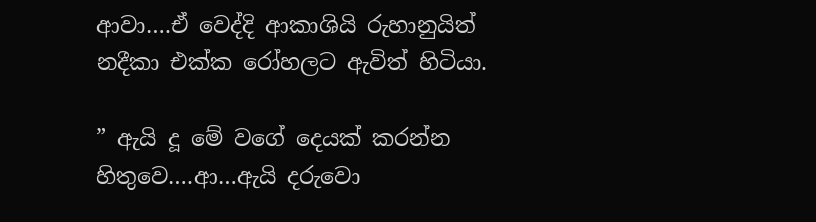ආවා….ඒ වෙද්දි ආකාශියි රුහානුයිත් නදීකා එක්ක රෝහලට ඇවිත් හිටියා.

” ඇයි දූ මේ වගේ දෙයක් කරන්න හිතුවෙ….ආ…ඇයි දරුවො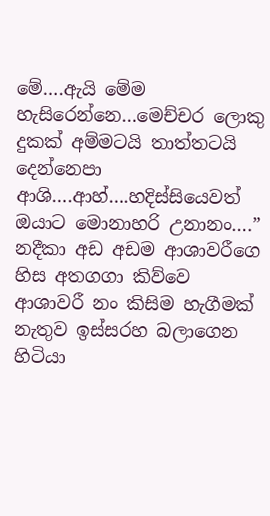මේ….ඇයි මේම හැසිරෙන්නෙ…මෙච්චර ලොකු දුකක් අම්මටයි තාත්තටයි දෙන්නෙපා ආශි….ආහ්….හදිස්සියෙවත් ඔයාට මොනාහරි උනානං….” නදීකා අඩ අඩම ආශාවරීගෙ හිස අතගගා කිව්වෙ ආශාවරී නං කිසිම හැගීමක් නැතුව ඉස්සරහ බලාගෙන හිටියා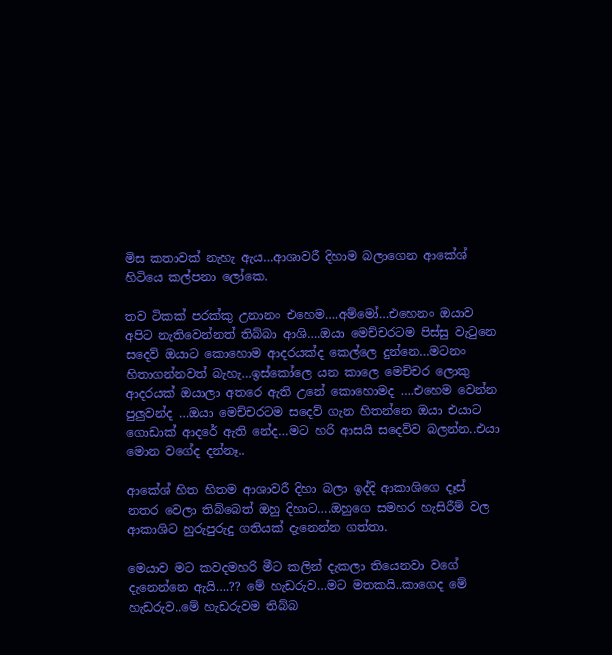මිස කතාවක් නැහැ ඇය…ආශාවරී දිහාම බලාගෙන ආකේශ් හිටියෙ කල්පනා ලෝකෙ.

තව ටිකක් පරක්කු උනානං එහෙම….අම්මෝ…එහෙනං ඔයාව අපිට නැතිවෙන්නත් තිබ්බා ආශි….ඔයා මෙච්චරටම පිස්සු වැටුනෙ සදෙව් ඔයාට කොහොම ආදරයක්ද කෙල්ලෙ දුන්නෙ…මටනං හිතාගන්නවත් බැහැ…ඉස්කෝලෙ යන කාලෙ මෙච්චර ලොකු ආදරයක් ඔයාලා අතරෙ ඇති උනේ කොහොමද ….එහෙම වෙන්න පුලුවන්ද …ඔයා මෙච්චරටම සදෙව් ගැන හිතන්නෙ ඔයා එයාට ගොඩාක් ආදරේ ඇති නේද…මට හරි ආසයි සදෙව්ව බලන්න..එයා මොන වගේද දන්නෑ..

ආකේශ් හිත හිතම ආශාවරී දිහා බලා ඉද්දි ආකාශිගෙ දෑස් නතර වෙලා තිබ්බෙත් ඔහු දිහාට….ඔහුගෙ සමහර හැසිරීම් වල ආකාශිට හුරුපුරුදු ගතියක් දැනෙන්න ගත්තා.

මෙයාව මට කවදමහරි මීට කලින් දැකලා තියෙනවා වගේ දැනෙන්නෙ ඇයි….?? මේ හැඩරුව…මට මතකයි..කාගෙද මේ හැඩරුව..මේ හැඩරුවම තිබ්බ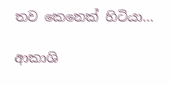තව කෙනෙක් හිටියා…

ආකාශි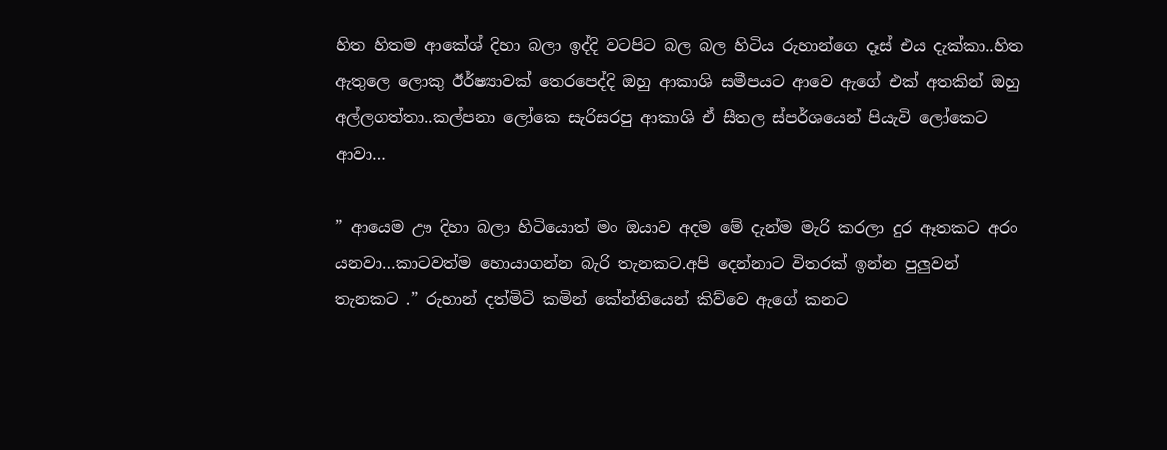හිත හිතම ආකේශ් දිහා බලා ඉද්දි වටපිට බල බල හිටිය රුහාන්ගෙ දෑස් එය දැක්කා..හිත ඇතුලෙ ලොකු ඊර්ෂ්‍යාවක් තෙරපෙද්දි ඔහු ආකාශි සමීපයට ආවෙ ඇගේ එක් අතකින් ඔහු අල්ලගත්තා..කල්පනා ලෝකෙ සැරිසරපු ආකාශි ඒ සීතල ස්පර්ශයෙන් පියැවි ලෝකෙට ආවා…

” ආයෙම ඌ දිහා බලා හිටියොත් මං ඔයාව අදම මේ දැන්ම මැරි කරලා දුර ඈතකට අරං යනවා…කාටවත්ම හොයාගන්න බැරි තැනකට.අපි දෙන්නාට විතරක් ඉන්න පුලුවන් තැනකට .” රුහාන් දත්මිටි කමින් කේන්තියෙන් කිව්වෙ ඇගේ කනට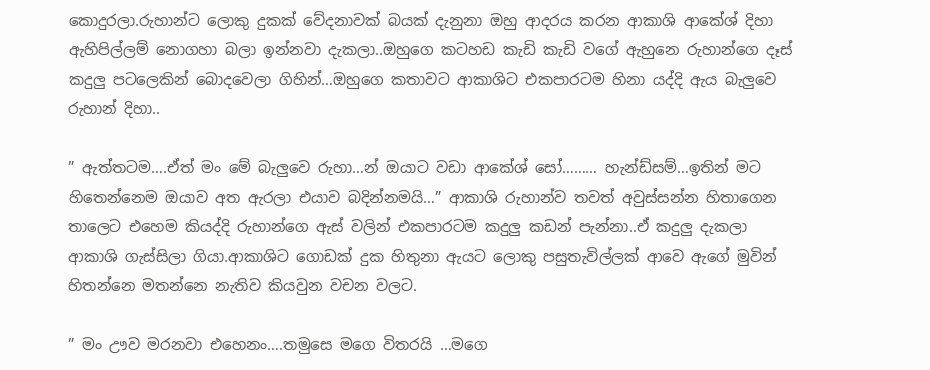කොදුරලා.රුහාන්ට ලොකු දුකක් වේදනාවක් බයක් දැනුනා ඔහු ආදරය කරන ආකාශි ආකේශ් දිහා ඇහිපිල්ලම් නොගහා බලා ඉන්නවා දැකලා..ඔහුගෙ කටහඩ කැඩි කැඩි වගේ ඇහුනෙ රුහාන්ගෙ දෑස් කදුලු පටලෙකින් බොදවෙලා ගිහින්…ඔහුගෙ කතාවට ආකාශිට එකපාරටම හිනා යද්දි ඇය බැලුවෙ රුහාන් දිහා..

” ඇත්තටම….ඒත් මං මේ බැලුවෙ රුහා…න් ඔයාට වඩා ආකේශ් සෝ……… හැන්ඩ්සම්…ඉතින් මට හිතෙන්නෙම ඔයාව අත ඇරලා එයාව බදින්නමයි…” ආකාශි රුහාන්ව තවත් අවුස්සන්න හිතාගෙන තාලෙට එහෙම කියද්දි රුහාන්ගෙ ඇස් වලින් එකපාරටම කදුලු කඩන් පැන්නා..ඒ කදුලු දැකලා ආකාශි ගැස්සිලා ගියා.ආකාශිට ගොඩක් දුක හිතුනා ඇයට ලොකු පසුතැවිල්ලක් ආවෙ ඇගේ මුවින් හිතන්නෙ මතන්නෙ නැතිව කියවුන වචන වලට.

” මං ඌව මරනවා එහෙනං….තමුසෙ මගෙ විතරයි …මගෙ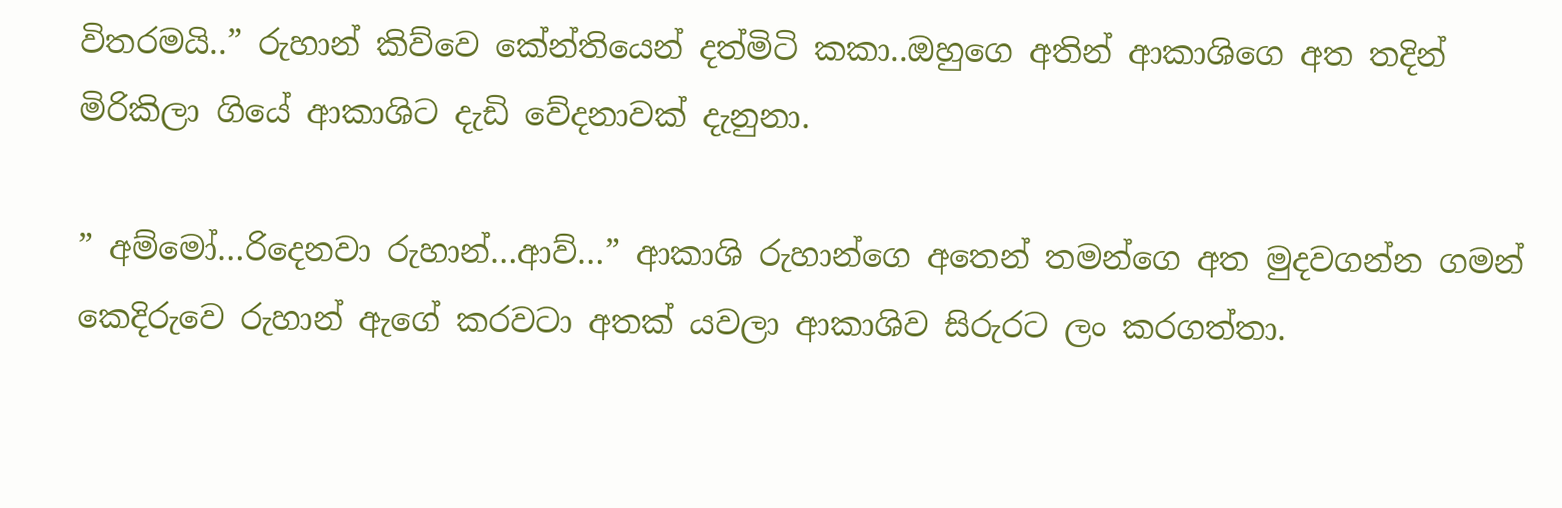විතරමයි..” රුහාන් කිව්වෙ කේන්තියෙන් දත්මිටි කකා..ඔහුගෙ අතින් ආකාශිගෙ අත තදින් මිරිකිලා ගියේ ආකාශිට දැඩි වේදනාවක් දැනුනා.

” අම්මෝ…රිදෙනවා රුහාන්…ආව්…” ආකාශි රුහාන්ගෙ අතෙන් තමන්ගෙ අත මුදවගන්න ගමන් කෙදිරුවෙ රුහාන් ඇගේ කරවටා අතක් යවලා ආකාශිව සිරුරට ලං කරගත්තා.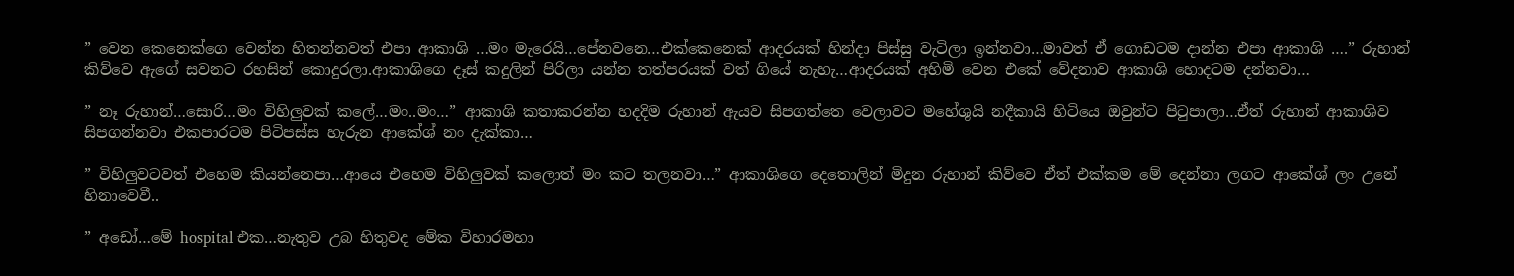” වෙන කෙනෙක්ගෙ වෙන්න හිතන්නවත් එපා ආකාශි …මං මැරෙයි…පේනවනෙ…එක්කෙනෙක් ආදරයක් හින්දා පිස්සු වැටිලා ඉන්නවා…මාවත් ඒ ගොඩටම දාන්න එපා ආකාශි ….” රුහාන් කිව්වෙ ඇගේ සවනට රහසින් කොදුරලා.ආකාශිගෙ දෑස් කදුලින් පිරිලා යන්න තත්පරයක් වත් ගියේ නැහැ…ආදරයක් අහිමි වෙන එකේ වේදනාව ආකාශි හොදටම දන්නවා…

” නෑ රුහාන්…සොරි…මං විහිලුවක් කලේ…මං..මං…” ආකාශි කතාකරන්න හදදිම රුහාන් ඇයව සිපගත්තෙ වෙලාවට මහේශුයි නදීකායි හිටියෙ ඔවුන්ට පිටුපාලා…ඒත් රුහාන් ආකාශිව සිපගන්නවා එකපාරටම පිටිපස්ස හැරුන ආකේශ් නං දැක්කා…

” විහිලුවටවත් එහෙම කියන්නෙපා…ආයෙ එහෙම විහිලුවක් කලොත් මං කට තලනවා…” ආකාශිගෙ දෙතොලින් මිදුන රුහාන් කිව්වෙ ඒත් එක්කම මේ දෙන්නා ලගට ආකේශ් ලං උනේ හිනාවෙවී..

” අඩෝ…මේ hospital එක…නැතුව උබ හිතුවද මේක විහාරමහා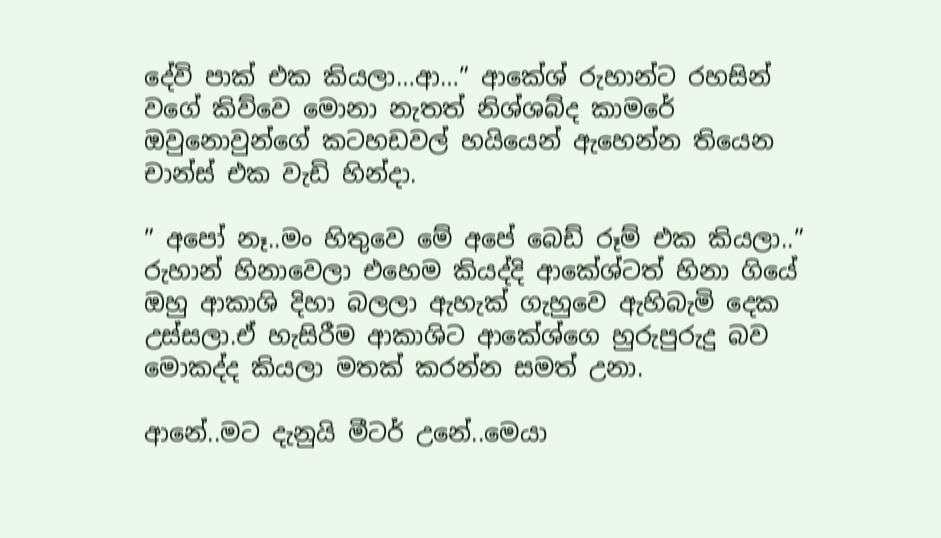දේවි පාක් එක කියලා…ආ…” ආකේශ් රුහාන්ට රහසින් වගේ කිව්වෙ මොනා නැතත් නිශ්ශබ්ද කාමරේ ඔවුනොවුන්ගේ කටහඩවල් හයියෙන් ඇහෙන්න තියෙන චාන්ස් එක වැඩි හින්දා.

” අපෝ නෑ..මං හිතුවෙ මේ අපේ බෙඩ් රූම් එක කියලා..” රුහාන් හිනාවෙලා එහෙම කියද්දි ආකේශ්ටත් හිනා ගියේ ඔහු ආකාශි දිහා බලලා ඇහැක් ගැහුවෙ ඇහිබැමි දෙක උස්සලා.ඒ හැසිරීම ආකාශිට ආකේශ්ගෙ හුරුපුරුදු බව මොකද්ද කියලා මතක් කරන්න සමත් උනා.

ආනේ..මට දැනුයි මීටර් උනේ..මෙයා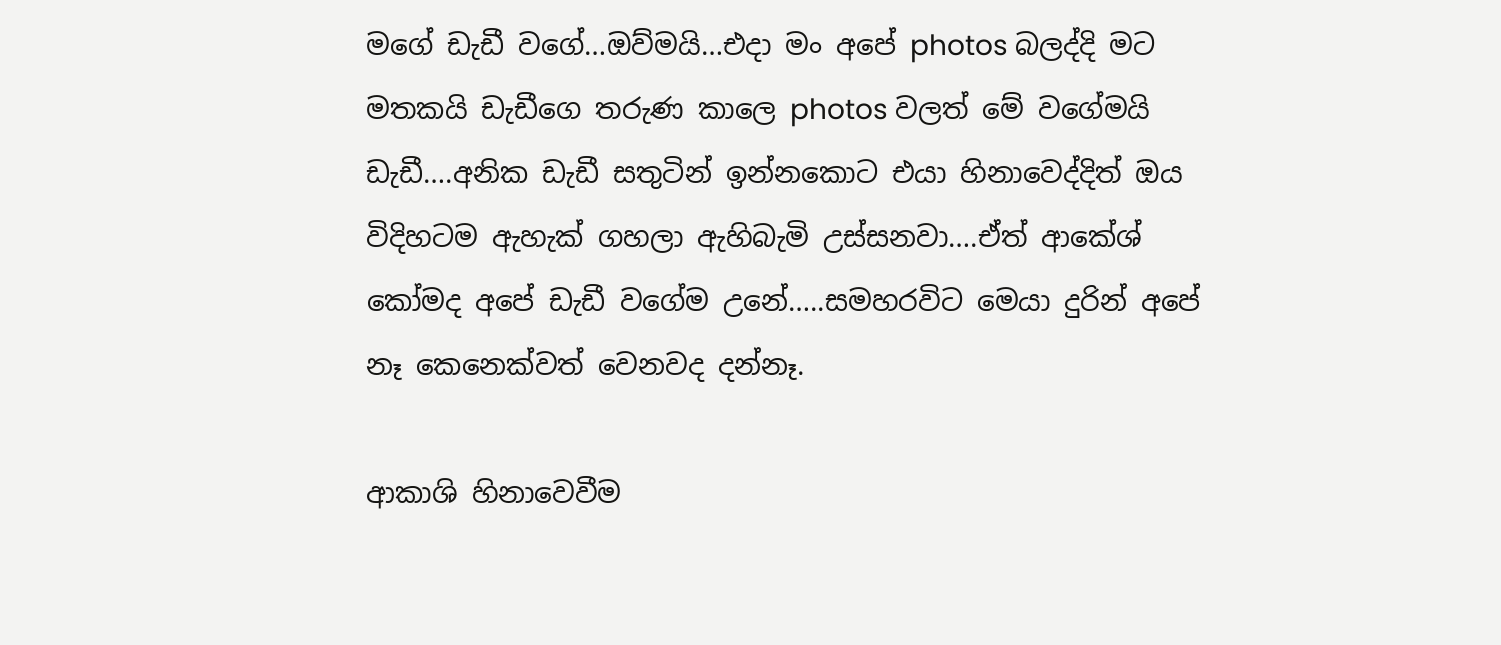මගේ ඩැඩී වගේ…ඔව්මයි…එදා මං අපේ photos බලද්දි මට මතකයි ඩැඩීගෙ තරුණ කාලෙ photos වලත් මේ වගේමයි ඩැඩී….අනික ඩැඩී සතුටින් ඉන්නකොට එයා හිනාවෙද්දිත් ඔය විදිහටම ඇහැක් ගහලා ඇහිබැමි උස්සනවා….ඒත් ආකේශ් කෝමද අපේ ඩැඩී වගේම උනේ…..සමහරවිට මෙයා දුරින් අපේ නෑ කෙනෙක්වත් වෙනවද දන්නෑ.

ආකාශි හිනාවෙවීම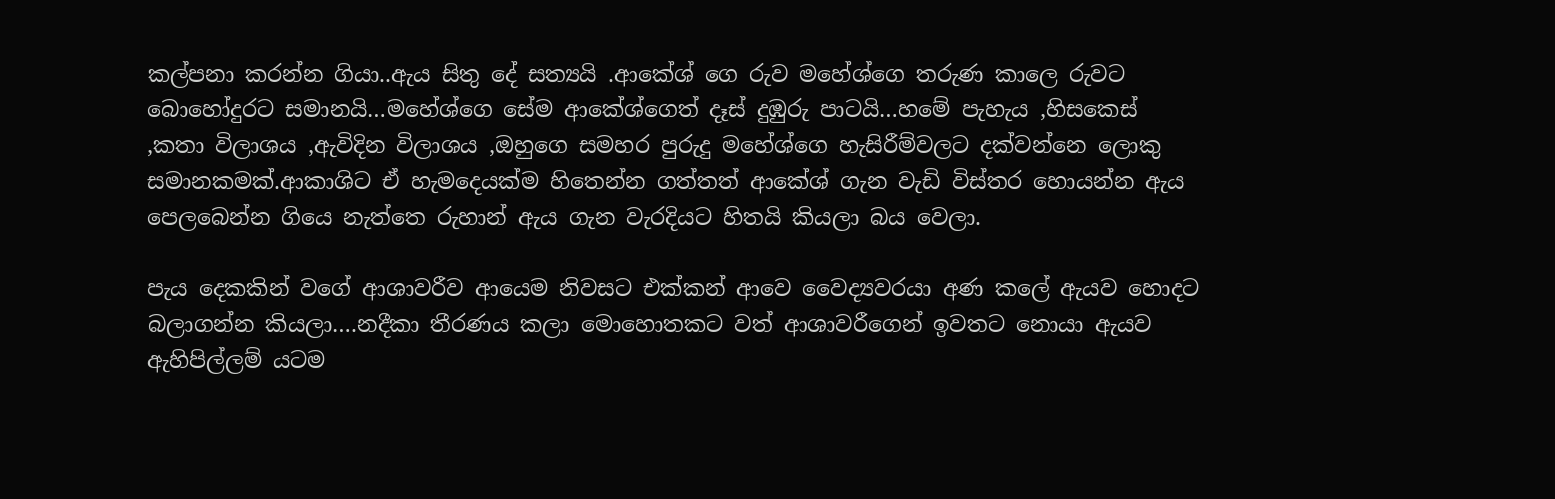කල්පනා කරන්න ගියා..ඇය සිතු දේ සත්‍යයි .ආකේශ් ගෙ රුව මහේශ්ගෙ තරුණ කාලෙ රුවට බොහෝදුරට සමානයි…මහේශ්ගෙ සේම ආකේශ්ගෙත් දෑස් දුඹුරු පාටයි…හමේ පැහැය ,හිසකෙස් ,කතා විලාශය ,ඇවිදින විලාශය ,ඔහුගෙ සමහර පුරුදු මහේශ්ගෙ හැසිරීම්වලට දක්වන්නෙ ලොකු සමානකමක්.ආකාශිට ඒ හැමදෙයක්ම හිතෙන්න ගත්තත් ආකේශ් ගැන වැඩි විස්තර හොයන්න ඇය පෙලබෙන්න ගියෙ නැත්තෙ රුහාන් ඇය ගැන වැරදියට හිතයි කියලා බය වෙලා.

පැය දෙකකින් වගේ ආශාවරීව ආයෙම නිවසට එක්කන් ආවෙ වෛද්‍යවරයා අණ කලේ ඇයව හොදට බලාගන්න කියලා….නදීකා තීරණය කලා මොහොතකට වත් ආශාවරීගෙන් ඉවතට නොයා ඇයව ඇහිපිල්ලම් යටම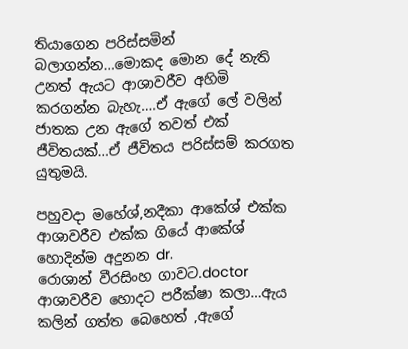තියාගෙන පරිස්සමින් බලාගන්න…මොකද මොන දේ නැති උනත් ඇයට ආශාවරීව අහිමි කරගන්න බැහැ….ඒ ඇගේ ලේ වලින් ජාතක උන ඇගේ තවත් එක් ජීවිතයක්…ඒ ජීවිතය පරිස්සම් කරගත යුතුමයි.

පහුවදා මහේශ්,නදීකා ආකේශ් එක්ක ආශාවරීව එක්ක ගියේ ආකේශ් හොදින්ම අදුනන dr.
රොශාන් වීරසිංහ ගාවට.doctor ආශාවරීව හොදට පරීක්ෂා කලා…ඇය කලින් ගත්ත බෙහෙත් ,ඇගේ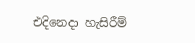එදිනෙදා හැසිරීම්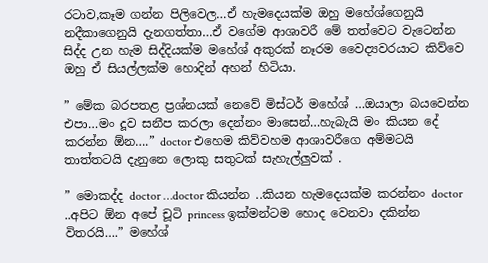රටාව,කෑම ගන්න පිලිවෙල…ඒ හැමදෙයක්ම ඔහු මහේශ්ගෙනුයි නදීකාගෙනුයි දැනගත්තා…ඒ වගේම ආශාවරී මේ තත්වෙට වැටෙන්න සිද්ද උන හැම සිද්දියක්ම මහේශ් අකුරක් නෑරම වෛද්‍යවරයාට කිව්වෙ ඔහු ඒ සියල්ලක්ම හොදින් අහන් හිටියා.

” මේක බරපතළ ප්‍රශ්නයක් නෙවේ මිස්ටර් මහේශ් …ඔයාලා බයවෙන්න එපා…මං දූව සනීප කරලා දෙන්නං මාසෙන්…හැබැයි මං කියන දේ කරන්න ඕන….” doctor එහෙම කිව්වහම ආශාවරීගෙ අම්මටයි තාත්තටයි දැනුනෙ ලොකු සතුටක් සැහැල්ලුවක් .

” මොකද්ද doctor …doctor කියන්න ..කියන හැමදෙයක්ම කරන්නං doctor ..අපිට ඕන අපේ චූටි princess ඉක්මන්ටම හොද වෙනවා දකින්න විතරයි….” මහේශ්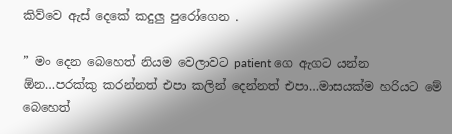කිව්වෙ ඇස් දෙකේ කදුලු පුරෝගෙන .

” මං දෙන බෙහෙත් නියම වෙලාවට patient ගෙ ඇගට යන්න ඕන…පරක්කු කරන්නත් එපා කලින් දෙන්නත් එපා…මාසයක්ම හරියට මේ බෙහෙත්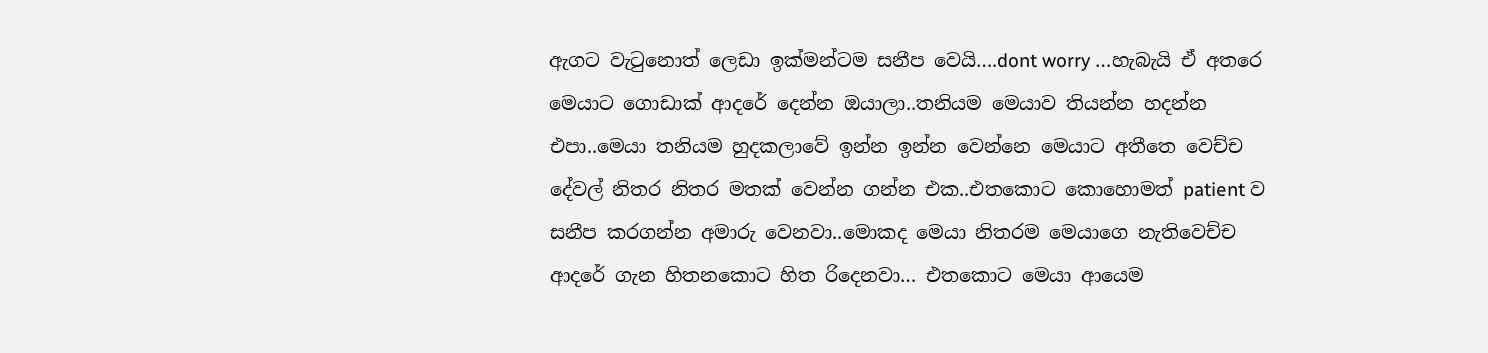ඇගට වැටුනොත් ලෙඩා ඉක්මන්ටම සනීප වෙයි….dont worry …හැබැයි ඒ අතරෙ මෙයාට ගොඩාක් ආදරේ දෙන්න ඔයාලා..තනියම මෙයාව තියන්න හදන්න එපා..මෙයා තනියම හුදකලාවේ ඉන්න ඉන්න වෙන්නෙ මෙයාට අතීතෙ වෙච්ච දේවල් නිතර නිතර මතක් වෙන්න ගන්න එක..එතකොට කොහොමත් patient ව සනීප කරගන්න අමාරු වෙනවා..මොකද මෙයා නිතරම මෙයාගෙ නැතිවෙච්ච ආදරේ ගැන හිතනකොට හිත රිදෙනවා… එතකොට මෙයා ආයෙම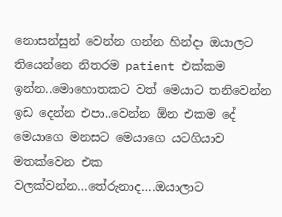නොසන්සුන් වෙන්න ගන්න හින්දා ඔයාලට තියෙන්නෙ නිතරම patient එක්කම ඉන්න..මොහොතකට වත් මෙයාට තනිවෙන්න ඉඩ දෙන්න එපා..වෙන්න ඕන එකම දේ මෙයාගෙ මනසට මෙයාගෙ යටගියාව මතක්වෙන එක වලක්වන්න…තේරුනාද….ඔයාලාට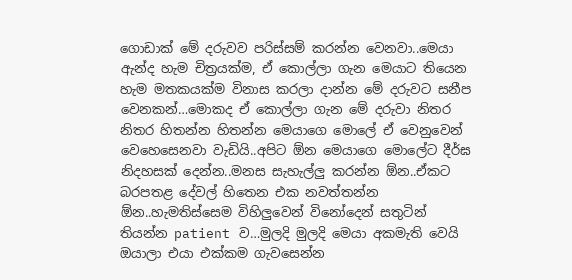ගොඩාක් මේ දරුවව පරිස්සම් කරන්න වෙනවා..මෙයා ඇන්ද හැම චිත්‍රයක්ම, ඒ කොල්ලා ගැන මෙයාට තියෙන හැම මතකයක්ම විනාස කරලා දාන්න මේ දරුවට සනීප වෙනකන්…මොකද ඒ කොල්ලා ගැන මේ දරුවා නිතර නිතර හිතන්න හිතන්න මෙයාගෙ මොලේ ඒ වෙනුවෙන් වෙහෙසෙනවා වැඩියි..අපිට ඕන මෙයාගෙ මොලේට දීර්ඝ නිදහසක් දෙන්න..මනස සැහැල්ලු කරන්න ඕන..ඒකට බරපතළ දේවල් හිතෙන එක නවත්තන්න ඕන..හැමතිස්සෙම විහිලුවෙන් විනෝදෙන් සතුටින් තියන්න patient ව…මුලදි මුලදි මෙයා අකමැති වෙයි ඔයාලා එයා එක්කම ගැවසෙන්න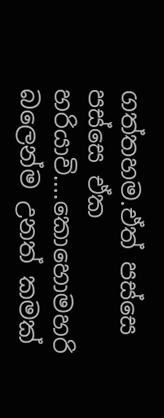ගත්තහම.ඒත් පස්සෙ පස්සෙ ඒක හරියාවි….කොහොමහරි බලෙන්ම උනත් කමක්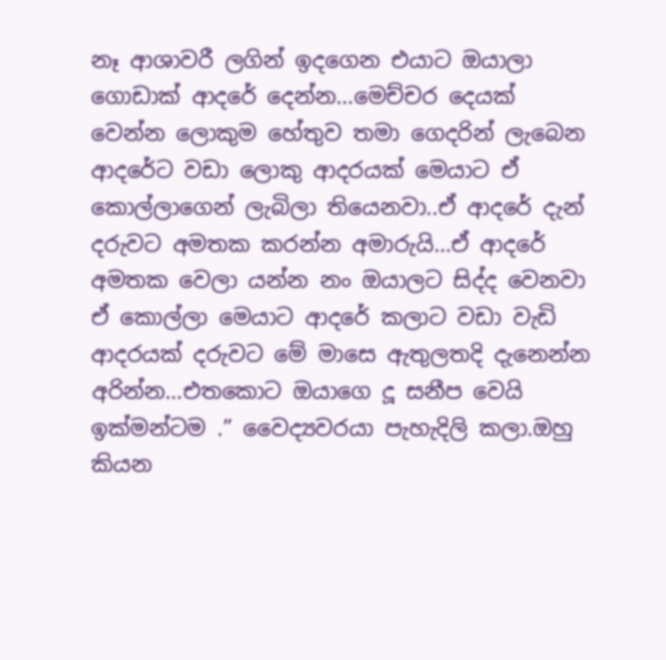නෑ ආශාවරී ලගින් ඉදගෙන එයාට ඔයාලා ගොඩාක් ආදරේ දෙන්න…මෙච්චර දෙයක් වෙන්න ලොකුම හේතුව තමා ගෙදරින් ලැබෙන ආදරේට වඩා ලොකු ආදරයක් මෙයාට ඒ කොල්ලාගෙන් ලැබිලා තියෙනවා..ඒ ආදරේ දැන් දරුවට අමතක කරන්න අමාරුයි…ඒ ආදරේ අමතක වෙලා යන්න නං ඔයාලට සිද්ද වෙනවා ඒ කොල්ලා මෙයාට ආදරේ කලාට වඩා වැඩි ආදරයක් දරුවට මේ මාසෙ ඇතුලතදි දැනෙන්න අරින්න…එතකොට ඔයාගෙ දූ සනීප වෙයි ඉක්මන්ටම .” වෛද්‍යවරයා පැහැදිලි කලා.ඔහු කියන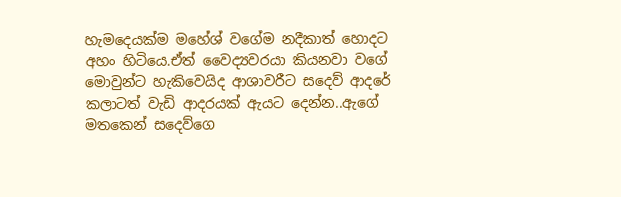හැමදෙයක්ම මහේශ් වගේම නදීකාත් හොදට අහං හිටියෙ.ඒත් වෛද්‍යවරයා කියනවා වගේ මොවුන්ට හැකිවෙයිද ආශාවරීට සදෙව් ආදරේ කලාටත් වැඩි ආදරයක් ඇයට දෙන්න..ඇගේ මතකෙන් සදෙව්ගෙ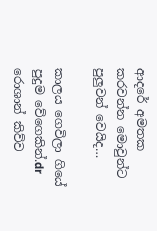ආදරේ අමතක කරවන්න මොවුන්ට පුලුවන් වෙයිද…

කාලය ගෙවිලා ගියේ පුදුම වේගෙකින්.dr රොශාන් කිව්ව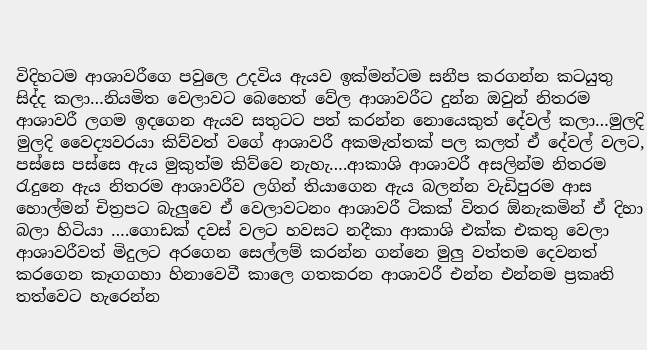විදිහටම ආශාවරීගෙ පවුලෙ උදවිය ඇයව ඉක්මන්ටම සනීප කරගන්න කටයුතු සිද්ද කලා…නියමිත වෙලාවට බෙහෙත් වේල ආශාවරීට දුන්න ඔවුන් නිතරම ආශාවරී ලගම ඉදගෙන ඇයව සතුටට පත් කරන්න නොයෙකුත් දේවල් කලා…මුලදි මුලදි වෛද්‍යවරයා කිව්වත් වගේ ආශාවරී අකමැත්තක් පල කලත් ඒ දේවල් වලට, පස්සෙ පස්සෙ ඇය මුකුත්ම කිව්වෙ නැහැ….ආකාශි ආශාවරී අසලින්ම නිතරම රැදුනෙ ඇය නිතරම ආශාවරීව ලගින් තියාගෙන ඇය බලන්න වැඩිපුරම ආස හොල්මන් චිත්‍රපට බැලුවෙ ඒ වෙලාවටනං ආශාවරී ටිකක් විතර ඕනැකමින් ඒ දිහා බලා හිටියා ….ගොඩක් දවස් වලට හවසට නදීකා ආකාශි එක්ක එකතු වෙලා ආශාවරීවත් මිදුලට අරගෙන සෙල්ලම් කරන්න ගන්නෙ මුලු වත්තම දෙවනත් කරගෙන කෑගගහා හිනාවෙවී කාලෙ ගතකරන ආශාවරී එන්න එන්නම ප්‍රකෘති තත්වෙට හැරෙන්න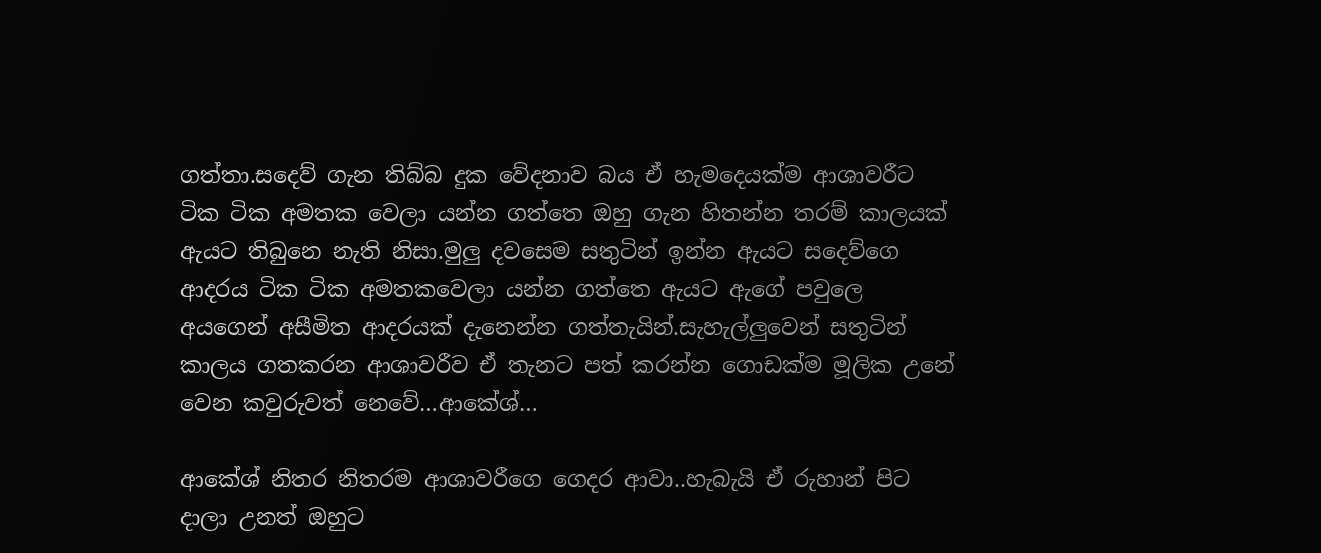ගත්තා.සදෙව් ගැන තිබ්බ දුක වේදනාව බය ඒ හැමදෙයක්ම ආශාවරීට ටික ටික අමතක වෙලා යන්න ගත්තෙ ඔහු ගැන හිතන්න තරම් කාලයක් ඇයට තිබුනෙ නැති නිසා.මුලු දවසෙම සතුටින් ඉන්න ඇයට සදෙව්ගෙ ආදරය ටික ටික අමතකවෙලා යන්න ගත්තෙ ඇයට ඇගේ පවුලෙ අයගෙන් අසීමිත ආදරයක් දැනෙන්න ගත්තැයින්.සැහැල්ලුවෙන් සතුටින් කාලය ගතකරන ආශාවරීව ඒ තැනට පත් කරන්න ගොඩක්ම මූලික උනේ වෙන කවුරුවත් නෙවේ…ආකේශ්…

ආකේශ් නිතර නිතරම ආශාවරීගෙ ගෙදර ආවා..හැබැයි ඒ රුහාන් පිට දාලා උනත් ඔහුට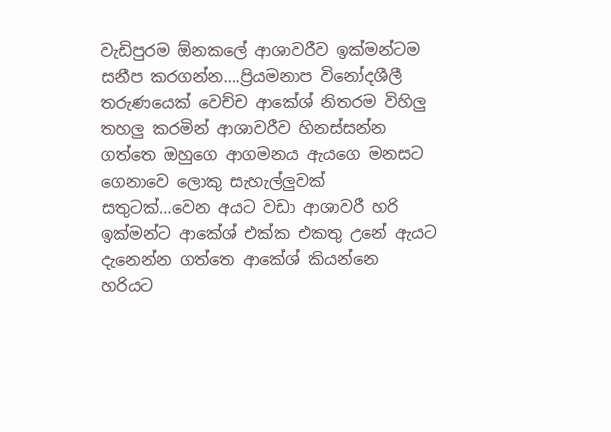වැඩිපුරම ඕනකලේ ආශාවරීව ඉක්මන්ටම සනීප කරගන්න….ප්‍රියමනාප විනෝදශීලී තරුණයෙක් වෙච්ච ආකේශ් නිතරම විහිලු තහලු කරමින් ආශාවරීව හිනස්සන්න ගත්තෙ ඔහුගෙ ආගමනය ඇයගෙ මනසට ගෙනාවෙ ලොකු සැහැල්ලුවක් සතුටක්…වෙන අයට වඩා ආශාවරී හරි ඉක්මන්ට ආකේශ් එක්ක එකතු උනේ ඇයට දැනෙන්න ගත්තෙ ආකේශ් කියන්නෙ හරියට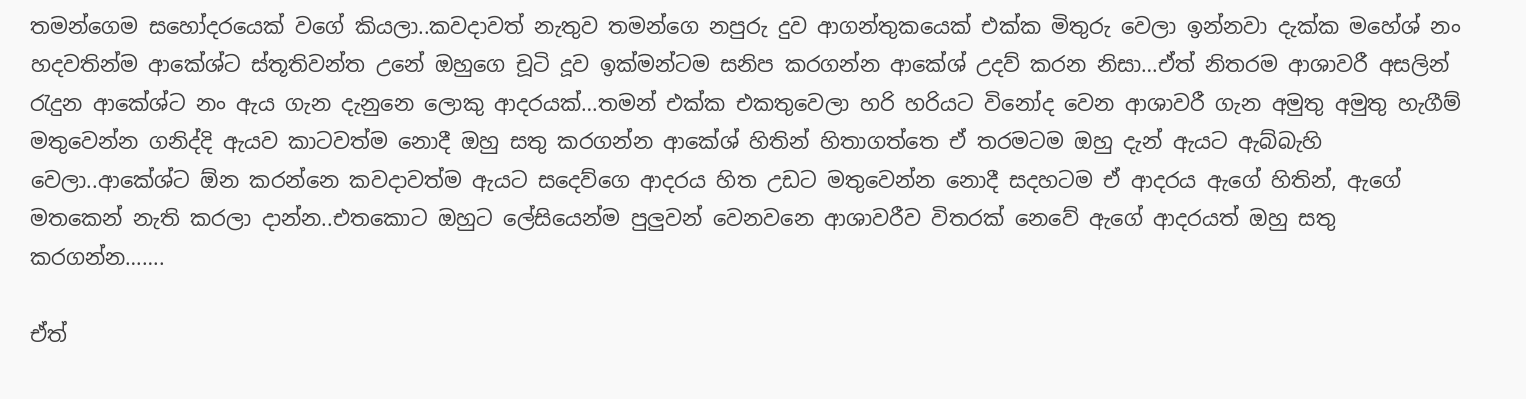තමන්ගෙම සහෝදරයෙක් වගේ කියලා..කවදාවත් නැතුව තමන්ගෙ නපුරු දුව ආගන්තුකයෙක් එක්ක මිතුරු වෙලා ඉන්නවා දැක්ක මහේශ් නං හදවතින්ම ආකේශ්ට ස්තූතිවන්ත උනේ ඔහුගෙ චූටි දූව ඉක්මන්ටම සනිප කරගන්න ආකේශ් උදව් කරන නිසා…ඒත් නිතරම ආශාවරී අසලින් රැදුන ආකේශ්ට නං ඇය ගැන දැනුනෙ ලොකු ආදරයක්…තමන් එක්ක එකතුවෙලා හරි හරියට විනෝද වෙන ආශාවරී ගැන අමුතු අමුතු හැගීම් මතුවෙන්න ගනිද්දි ඇයව කාටවත්ම නොදී ඔහු සතු කරගන්න ආකේශ් හිතින් හිතාගත්තෙ ඒ තරමටම ඔහු දැන් ඇයට ඇබ්බැහි වෙලා..ආකේශ්ට ඕන කරන්නෙ කවදාවත්ම ඇයට සදෙව්ගෙ ආදරය හිත උඩට මතුවෙන්න නොදී සදහටම ඒ ආදරය ඇගේ හිතින්, ඇගේ මතකෙන් නැති කරලා දාන්න..එතකොට ඔහුට ලේසියෙන්ම පුලුවන් වෙනවනෙ ආශාවරීව විතරක් නෙවේ ඇගේ ආදරයත් ඔහු සතු කරගන්න…….

ඒත්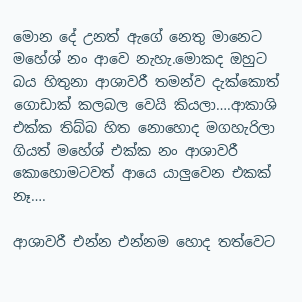මොන දේ උනත් ඇගේ නෙතු මානෙට මහේශ් නං ආවෙ නැහැ.මොකද ඔහුට බය හිතුනා ආශාවරී තමන්ව දැක්කොත් ගොඩාක් කලබල වෙයි කියලා….ආකාශි එක්ක තිබ්බ හිත නොහොද මගහැරිලා ගියත් මහේශ් එක්ක නං ආශාවරී කොහොමටවත් ආයෙ යාලුවෙන එකක් නෑ….

ආශාවරී එන්න එන්නම හොද තත්වෙට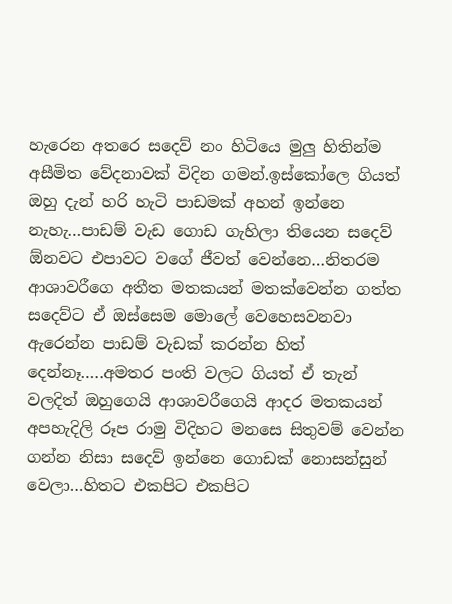හැරෙන අතරෙ සදෙව් නං හිටියෙ මුලු හිතින්ම අසීමිත වේදනාවක් විදින ගමන්.ඉස්කෝලෙ ගියත් ඔහු දැන් හරි හැටි පාඩමක් අහන් ඉන්නෙ නැහැ…පාඩම් වැඩ ගොඩ ගැහිලා තියෙන සදෙව් ඕනවට එපාවට වගේ ජීවත් වෙන්නෙ…නිතරම ආශාවරීගෙ අතීත මතකයන් මතක්වෙන්න ගත්ත සදෙව්ට ඒ ඔස්සෙම මොලේ වෙහෙසවනවා ඇරෙන්න පාඩම් වැඩක් කරන්න හිත් දෙන්නෑ…..අමතර පංති වලට ගියත් ඒ තැන් වලදිත් ඔහුගෙයි ආශාවරීගෙයි ආදර මතකයන් අපහැදිලි රූප රාමු විදිහට මනසෙ සිතුවම් වෙන්න ගන්න නිසා සදෙව් ඉන්නෙ ගොඩක් නොසන්සුන් වෙලා…හිතට එකපිට එකපිට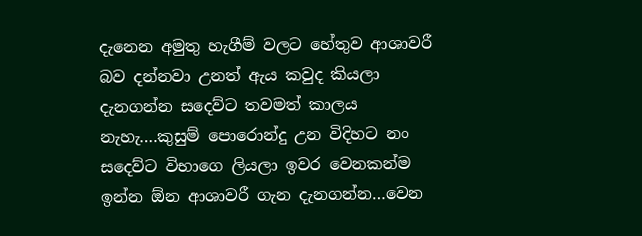දැනෙන අමුතු හැගීම් වලට හේතුව ආශාවරී බව දන්නවා උනත් ඇය කවුද කියලා දැනගන්න සදෙව්ට තවමත් කාලය නැහැ….කුසුම් පොරොන්දු උන විදිහට නං සදෙව්ට විභාගෙ ලියලා ඉවර වෙනකන්ම ඉන්න ඕන ආශාවරී ගැන දැනගන්න…වෙන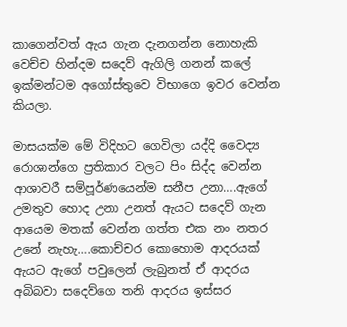කාගෙන්වත් ඇය ගැන දැනගන්න නොහැකි වෙච්ච හින්දම සදෙව් ඇගිලි ගනන් කලේ ඉක්මන්ටම අගෝස්තුවෙ විභාගෙ ඉවර වෙන්න කියලා.

මාසයක්ම මේ විදිහට ගෙවිලා යද්දි වෛද්‍ය රොශාන්ගෙ ප්‍රතිකාර වලට පිං සිද්ද වෙන්න ආශාවරී සම්පූර්ණයෙන්ම සනීප උනා….ඇගේ උමතුව හොද උනා උනත් ඇයට සදෙව් ගැන ආයෙම මතක් වෙන්න ගත්ත එක නං නතර උනේ නැහැ….කොච්චර කොහොම ආදරයක් ඇයට ඇගේ පවුලෙන් ලැබුනත් ඒ ආදරය අබිබවා සදෙව්ගෙ තනි ආදරය ඉස්සර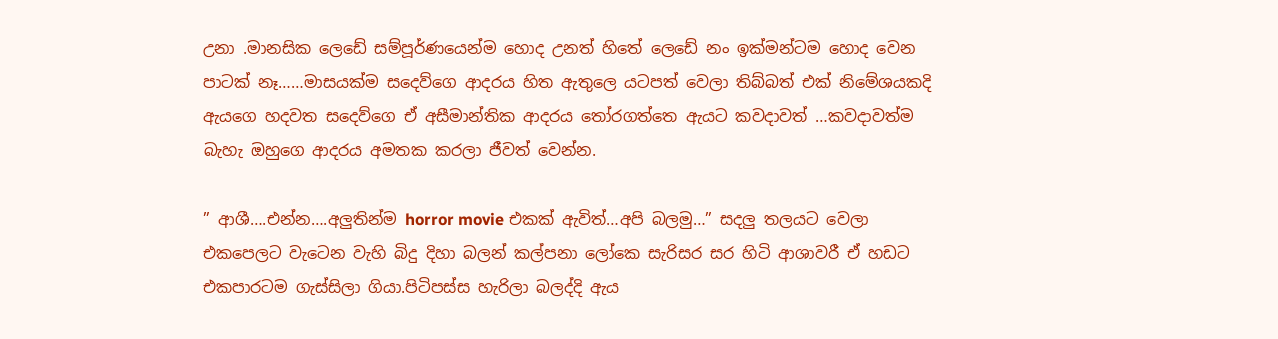උනා .මානසික ලෙඩේ සම්පූර්ණයෙන්ම හොද උනත් හිතේ ලෙඩේ නං ඉක්මන්ටම හොද වෙන පාටක් නෑ……මාසයක්ම සදෙව්ගෙ ආදරය හිත ඇතුලෙ යටපත් වෙලා තිබ්බත් එක් නිමේශයකදි ඇයගෙ හදවත සදෙව්ගෙ ඒ අසීමාන්තික ආදරය තෝරගත්තෙ ඇයට කවදාවත් …කවදාවත්ම බැහැ ඔහුගෙ ආදරය අමතක කරලා ජීවත් වෙන්න.

” ආශී….එන්න….අලුතින්ම horror movie එකක් ඇවිත්…අපි බලමු…” සදලු තලයට වෙලා එකපෙලට වැටෙන වැහි බිදු දිහා බලන් කල්පනා ලෝකෙ සැරිසර සර හිටි ආශාවරී ඒ හඩට එකපාරටම ගැස්සිලා ගියා.පිටිපස්ස හැරිලා බලද්දි ඇය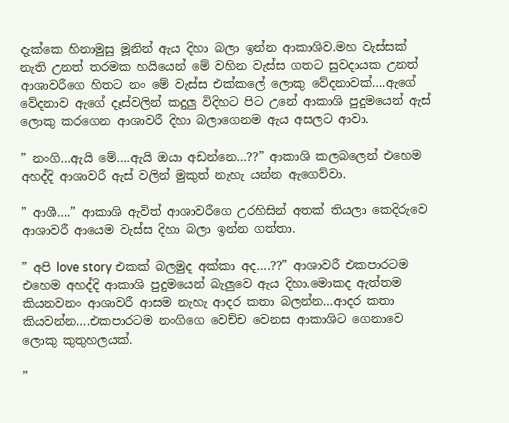දැක්කෙ හිනාමුසු මූනින් ඇය දිහා බලා ඉන්න ආකාශිව.මහ වැස්සක් නැති උනත් තරමක හයියෙන් මේ වහින වැස්ස ගතට සුවදායක උනත් ආශාවරීගෙ හිතට නං මේ වැස්ස එක්කලේ ලොකු වේදනාවක්….ඇගේ වේදනාව ඇගේ දෑස්වලින් කදුලු විදිහට පිට උනේ ආකාශි පුදුමයෙන් ඇස් ලොකු කරගෙන ආශාවරී දිහා බලාගෙනම ඇය අසලට ආවා.

” නංගි…ඇයි මේ….ඇයි ඔයා අඩන්නෙ…??” ආකාශි කලබලෙන් එහෙම අහද්දි ආශාවරී ඇස් වලින් මුකුත් නැහැ යන්න ඇගෙව්වා.

” ආශී….” ආකාශි ඇවිත් ආශාවරීගෙ උරහිසින් අතක් තියලා කෙදිරුවෙ ආශාවරී ආයෙම වැස්ස දිහා බලා ඉන්න ගත්තා.

” අපි love story එකක් බලමුද අක්කා අද….??” ආශාවරී එකපාරටම එහෙම අහද්දි ආකාශි පුදුමයෙන් බැලුවෙ ඇය දිහා.මොකද ඇත්තම කියනවනං ආශාවරී ආසම නැහැ ආදර කතා බලන්න…ආදර කතා කියවන්න….එකපාරටම නංගිගෙ වෙච්ච වෙනස ආකාශිට ගෙනාවෙ ලොකු කුතුහලයක්.

”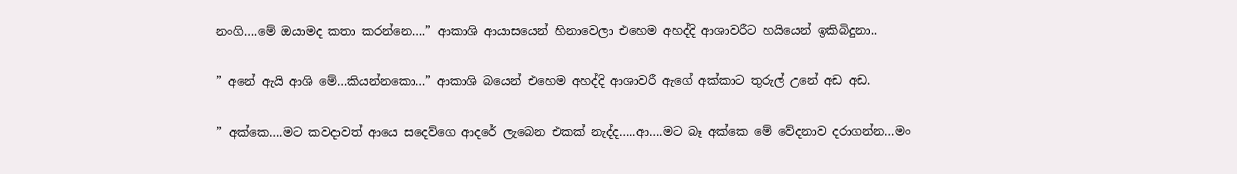නංගි….මේ ඔයාමද කතා කරන්නෙ….” ආකාශි ආයාසයෙන් හිනාවෙලා එහෙම අහද්දි ආශාවරීට හයියෙන් ඉකිබිදුනා..

” අනේ ඇයි ආශි මේ…කියන්නකො…” ආකාශි බයෙන් එහෙම අහද්දි ආශාවරී ඇගේ අක්කාට තුරුල් උනේ අඩ අඩ.

” අක්කෙ….මට කවදාවත් ආයෙ සදෙව්ගෙ ආදරේ ලැබෙන එකක් නැද්ද…..ආ….මට බෑ අක්කෙ මේ වේදනාව දරාගන්න…මං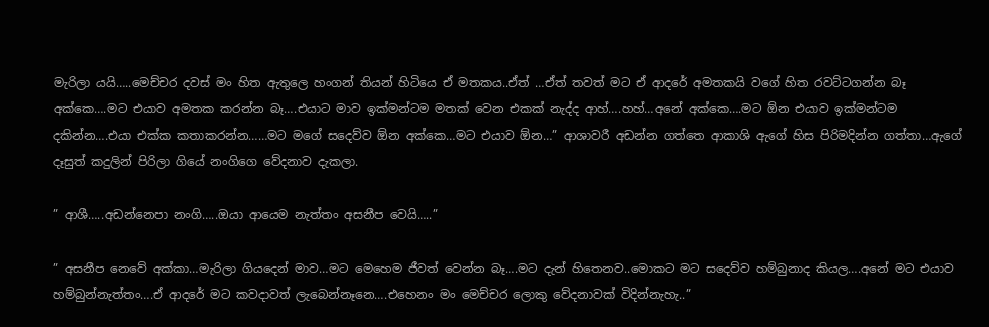මැරිලා යයි…..මෙච්චර දවස් මං හිත ඇතුලෙ හංගන් තියන් හිටියෙ ඒ මතකය..ඒත් …ඒත් තවත් මට ඒ ආදරේ අමතකයි වගේ හිත රවට්ටගන්න බෑ අක්කෙ….මට එයාව අමතක කරන්න බෑ….එයාට මාව ඉක්මන්ටම මතක් වෙන එකක් නැද්ද ආහ්….හහ්…අනේ අක්කෙ….මට ඕන එයාව ඉක්මන්ටම දකින්න….එයා එක්ක කතාකරන්න……මට මගේ සදෙව්ව ඕන අක්කෙ…මට එයාව ඕන…” ආශාවරී අඩන්න ගත්තෙ ආකාශි ඇගේ හිස පිරිමදින්න ගත්තා…ඇගේ දෑසුත් කදුලින් පිරිලා ගියේ නංගිගෙ වේදනාව දැකලා.

” ආශී…..අඩන්නෙපා නංගි…..ඔයා ආයෙම නැත්තං අසනීප වෙයි…..”

” අසනීප නෙවේ අක්කා…මැරිලා ගියදෙන් මාව…මට මෙහෙම ජීවත් වෙන්න බෑ….මට දැන් හිතෙනව..මොකට මට සදෙව්ව හම්බුනාද කියල….අනේ මට එයාව හම්බුන්නැත්තං….ඒ ආදරේ මට කවදාවත් ලැබෙන්නෑනෙ….එහෙනං මං මෙච්චර ලොකු වේදනාවක් විදින්නැහැ..”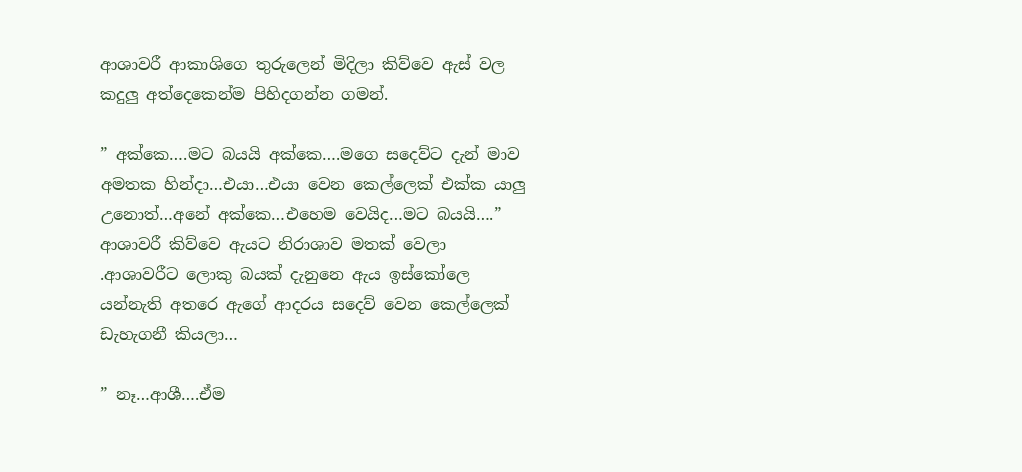ආශාවරී ආකාශිගෙ තුරුලෙන් මිදිලා කිව්වෙ ඇස් වල කදුලු අත්දෙකෙන්ම පිහිදගන්න ගමන්.

” අක්කෙ….මට බයයි අක්කෙ….මගෙ සදෙව්ට දැන් මාව අමතක හින්දා…එයා…එයා වෙන කෙල්ලෙක් එක්ක යාලු උනොත්…අනේ අක්කෙ…එහෙම වෙයිද…මට බයයි….” ආශාවරී කිව්වෙ ඇයට නිරාශාව මතක් වෙලා .ආශාවරීට ලොකු බයක් දැනුනෙ ඇය ඉස්කෝලෙ යන්නැති අතරෙ ඇගේ ආදරය සදෙව් වෙන කෙල්ලෙක් ඩැහැගනී කියලා…

” නෑ…ආශී….ඒම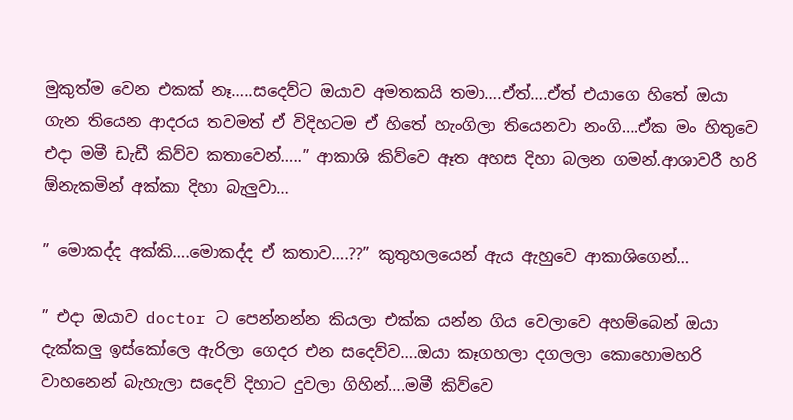මුකුත්ම වෙන එකක් නෑ…..සදෙව්ට ඔයාව අමතකයි තමා….ඒත්….ඒත් එයාගෙ හිතේ ඔයා ගැන තියෙන ආදරය තවමත් ඒ විදිහටම ඒ හිතේ හැංගිලා තියෙනවා නංගි….ඒක මං හිතුවෙ එදා මමී ඩැඩී කිව්ව කතාවෙන්…..” ආකාශි කිව්වෙ ඈත අහස දිහා බලන ගමන්.ආශාවරී හරි ඕනැකමින් අක්කා දිහා බැලුවා…

” මොකද්ද අක්කි….මොකද්ද ඒ කතාව….??” කුතුහලයෙන් ඇය ඇහුවෙ ආකාශිගෙන්…

” එදා ඔයාව doctor ට පෙන්නන්න කියලා එක්ක යන්න ගිය වෙලාවෙ අහම්බෙන් ඔයා දැක්කලු ඉස්කෝලෙ ඇරිලා ගෙදර එන සදෙව්ව….ඔයා කෑගහලා දගලලා කොහොමහරි වාහනෙන් බැහැලා සදෙව් දිහාට දුවලා ගිහින්….මමී කිව්වෙ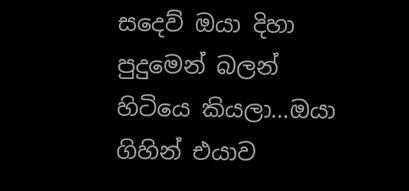සදෙව් ඔයා දිහා පුදුමෙන් බලන් හිටියෙ කියලා…ඔයා ගිහින් එයාව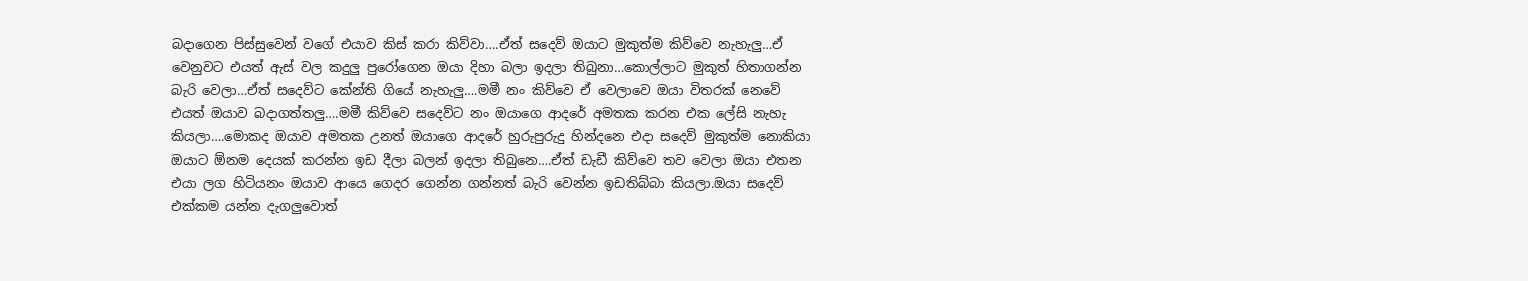බදාගෙන පිස්සුවෙන් වගේ එයාව කිස් කරා කිව්වා….ඒත් සදෙව් ඔයාට මුකුත්ම කිව්වෙ නැහැලු…ඒ වෙනුවට එයත් ඇස් වල කදුලු පුරෝගෙන ඔයා දිහා බලා ඉදලා තිබුනා…කොල්ලාට මුකුත් හිතාගන්න බැරි වෙලා…ඒත් සදෙව්ට කේන්ති ගියේ නැහැලු….මමී නං කිව්වෙ ඒ වෙලාවෙ ඔයා විතරක් නෙවේ එයත් ඔයාව බදාගත්තලු….මමී කිව්වෙ සදෙව්ට නං ඔයාගෙ ආදරේ අමතක කරන එක ලේසි නැහැ කියලා….මොකද ඔයාව අමතක උනත් ඔයාගෙ ආදරේ හුරුපුරුදු හින්දනෙ එදා සදෙව් මුකුත්ම නොකියා ඔයාට ඕනම දෙයක් කරන්න ඉඩ දීලා බලන් ඉදලා තිබුනෙ….ඒත් ඩැඩී කිව්වෙ තව වෙලා ඔයා එතන එයා ලග හිටියනං ඔයාව ආයෙ ගෙදර ගෙන්න ගන්නත් බැරි වෙන්න ඉඩතිබ්බා කියලා.ඔයා සදෙව් එක්කම යන්න දැගලුවොත්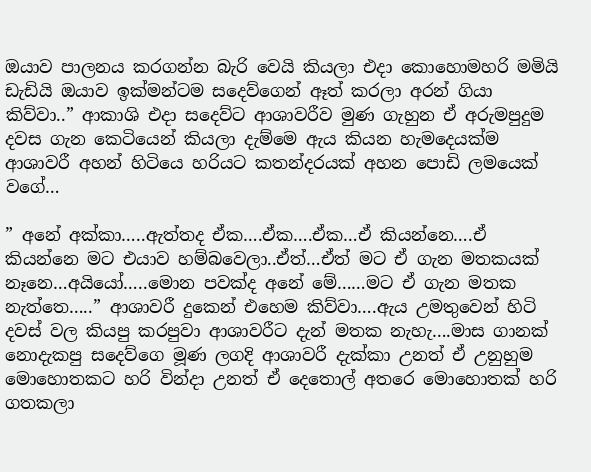ඔයාව පාලනය කරගන්න බැරි වෙයි කියලා එදා කොහොමහරි මමියි ඩැඩියි ඔයාව ඉක්මන්ටම සදෙව්ගෙන් ඈත් කරලා අරන් ගියා කිව්වා..” ආකාශි එදා සදෙව්ට ආශාවරීව මුණ ගැහුන ඒ අරුමපුදුම දවස ගැන කෙටියෙන් කියලා දැම්මෙ ඇය කියන හැමදෙයක්ම ආශාවරී අහන් හිටියෙ හරියට කතන්දරයක් අහන පොඩි ලමයෙක් වගේ…

” අනේ අක්කා…..ඇත්තද ඒක….ඒක….ඒක…ඒ කියන්නෙ….ඒ කියන්නෙ මට එයාව හම්බවෙලා..ඒත්…ඒත් මට ඒ ගැන මතකයක් නෑනෙ…අයියෝ…..මොන පවක්ද අනේ මේ……මට ඒ ගැන මතක නැත්තෙ…..” ආශාවරී දුකෙන් එහෙම කිව්වා….ඇය උමතුවෙන් හිටි දවස් වල කියපු කරපුවා ආශාවරීට දැන් මතක නැහැ….මාස ගානක් නොදැකපු සදෙව්ගෙ මූණ ලගදි ආශාවරී දැක්කා උනත් ඒ උනුහුම මොහොතකට හරි වින්දා උනත් ඒ දෙතොල් අතරෙ මොහොතක් හරි ගතකලා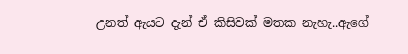උනත් ඇයට දැන් ඒ කිසිවක් මතක නැහැ..ඇගේ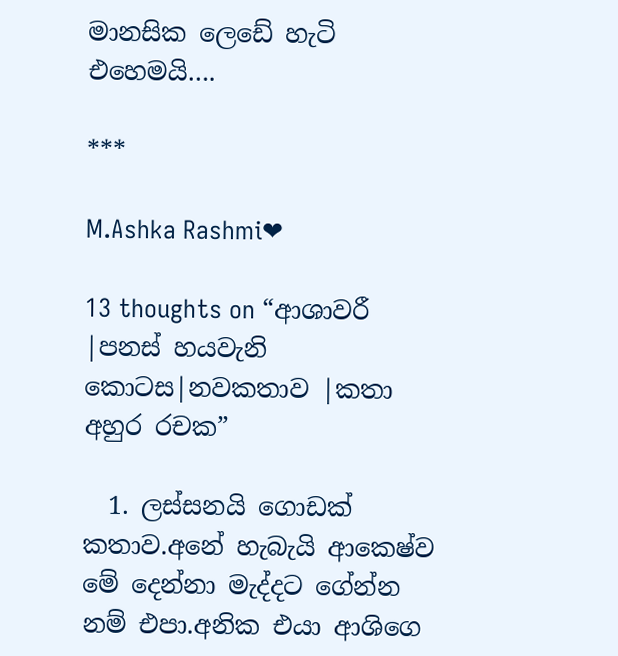මානසික ලෙඩේ හැටි එහෙමයි….

***

M.Ashka Rashmi❤

13 thoughts on “ආශාවරී |පනස් හයවැනි කොටස|නවකතාව |කතා අහුර රචක”

  1. ලස්සනයි ගොඩක් කතාව.අනේ හැබැයි ආකෙෂ්ව මේ දෙන්නා මැද්දට ගේන්න නම් එපා.අනික එයා ආශිගෙ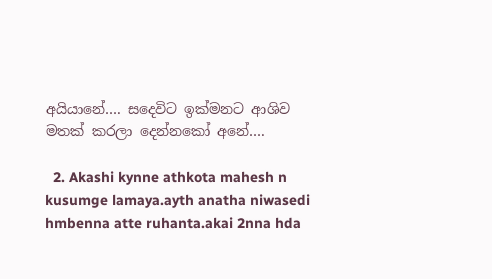අයියානේ…. සදෙවිට ඉක්මනට ආශිව මතක් කරලා දෙන්නකෝ අනේ….

  2. Akashi kynne athkota mahesh n kusumge lamaya.ayth anatha niwasedi hmbenna atte ruhanta.akai 2nna hda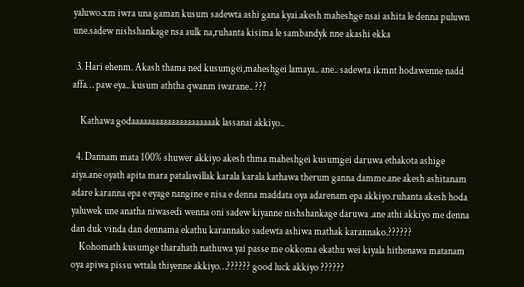yaluwo.xm iwra una gaman kusum sadewta ashi gana kyai.akesh maheshge nsai ashita le denna puluwn une.sadew nishshankage nsa aulk na,ruhanta kisima le sambandyk nne akashi ekka

  3. Hari ehenm. Akash thama ned kusumgei,maheshgei lamaya.. ane.. sadewta ikmnt hodawenne nadd affa… paw eya.. kusum aththa qwanm iwarane.. ???

    Kathawa godaaaaaaaaaaaaaaaaaaaaak lassanai akkiyo..

  4. Dannam mata 100% shuwer akkiyo akesh thma maheshgei kusumgei daruwa ethakota ashige aiya.ane oyath apita mara patalawillak karala karala kathawa therum ganna damme.ane akesh ashitanam adare karanna epa e eyage nangine e nisa e denna maddata oya adarenam epa akkiyo.ruhanta akesh hoda yaluwek une anatha niwasedi wenna oni sadew kiyanne nishshankage daruwa .ane athi akkiyo me denna dan duk vinda dan dennama ekathu karannako sadewta ashiwa mathak karannako.??????
    Kohomath kusumge tharahath nathuwa yai passe me okkoma ekathu wei kiyala hithenawa matanam oya apiwa pissu wttala thiyenne akkiyo…?????? good luck akkiyo ??????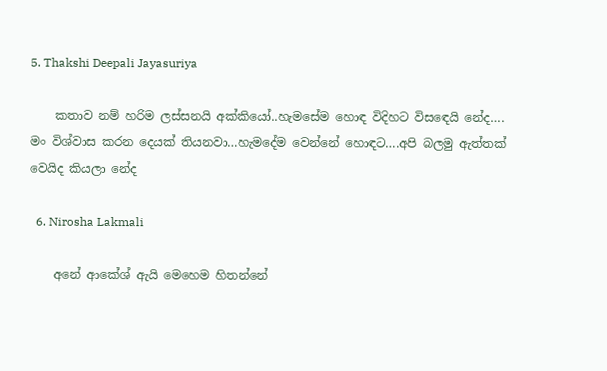5. Thakshi Deepali Jayasuriya

    කතාව නම් හරිම ලස්සනයි අක්කියෝ..හැමසේම හොඳ විදිහට විසඳෙයි නේද…. මං විශ්වාස කරන දෙයක් තියනවා…හැමදේම වෙන්නේ හොඳට….අපි බලමු ඇත්තක් වෙයිද කියලා නේද

  6. Nirosha Lakmali

    අනේ ආකේශ් ඇයි මෙහෙම හිතන්නේ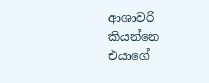ආශාවරි කියන්නෙ එයාගේ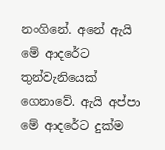නංගිනේ. අනේ ඇයි මේ ආදරේට තුන්වැනියෙක් ගෙනාවේ. ඇයි අප්පා මේ ආදරේට දුක්ම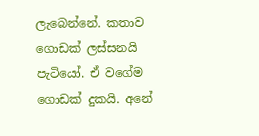ලැබෙන්නේ. කතාව ගොඩක් ලස්සනයි පැටියෝ. ඒ වගේම ගොඩක් දුකයි. අනේ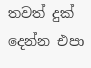තවත් දුක් දෙන්න එපා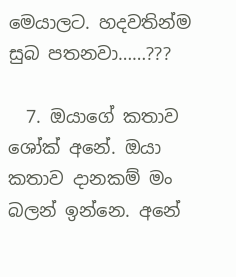මෙයාලට. හදවතින්ම සුබ පතනවා……???

  7. ඔයාගේ කතාව ශෝක් අනේ. ඔයා කතාව දානකම් මං බලන් ඉන්නෙ. අනේ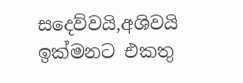සදෙව්වයි,අශිවයි ඉක්මනට එකතු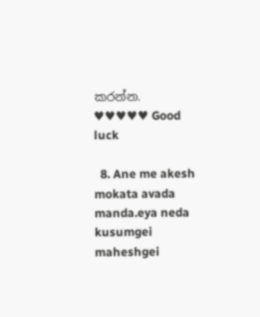කරන්න. ♥♥♥♥♥ Good luck

  8. Ane me akesh mokata avada manda.eya neda kusumgei maheshgei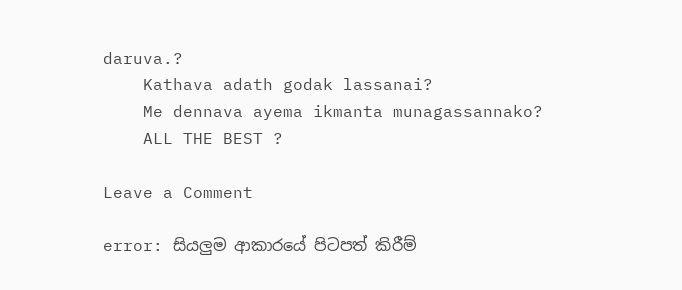daruva.?
    Kathava adath godak lassanai?
    Me dennava ayema ikmanta munagassannako?
    ALL THE BEST ?

Leave a Comment

error: සියලුම ආකාරයේ පිටපත් කිරීම්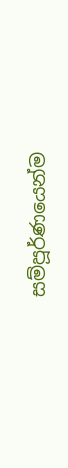සම්පූර්ණයෙන්ම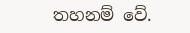තහනම් වේ.